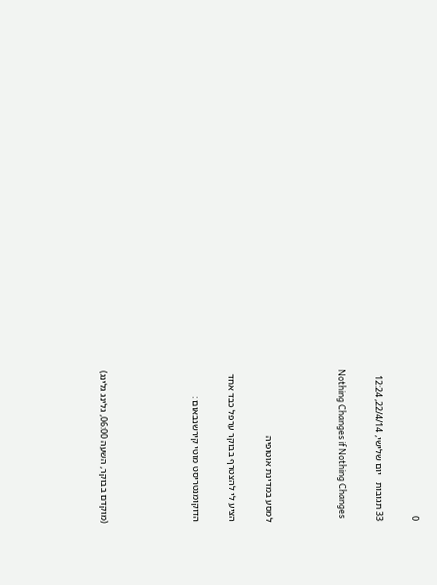0

33 תגובות   יום שלישי, 22/4/14, 12:24

Nothing Changes if Nothing Changes



למסע במדינת אוטופיה

הציע לי להצטרף בבוקר ערפל כבד אחד

הדוקומנטריסט מוטי קירשנבאום :




(מוקדם בבוקר, השעה 06:00, גלינג גלינג)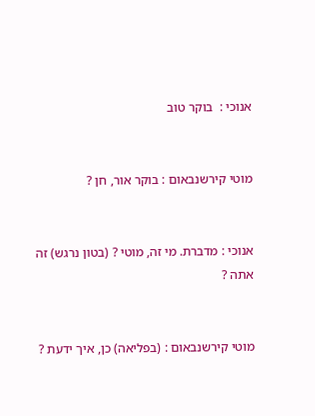אנוכי :  בוקר טוב


מוטי קירשנבאום : בוקר אור, חן ?


אנוכי : מדברת. מי זה, מוטי ? (בטון נרגש) זה אתה ?


מוטי קירשנבאום : (בפליאה) כן, איך ידעת ?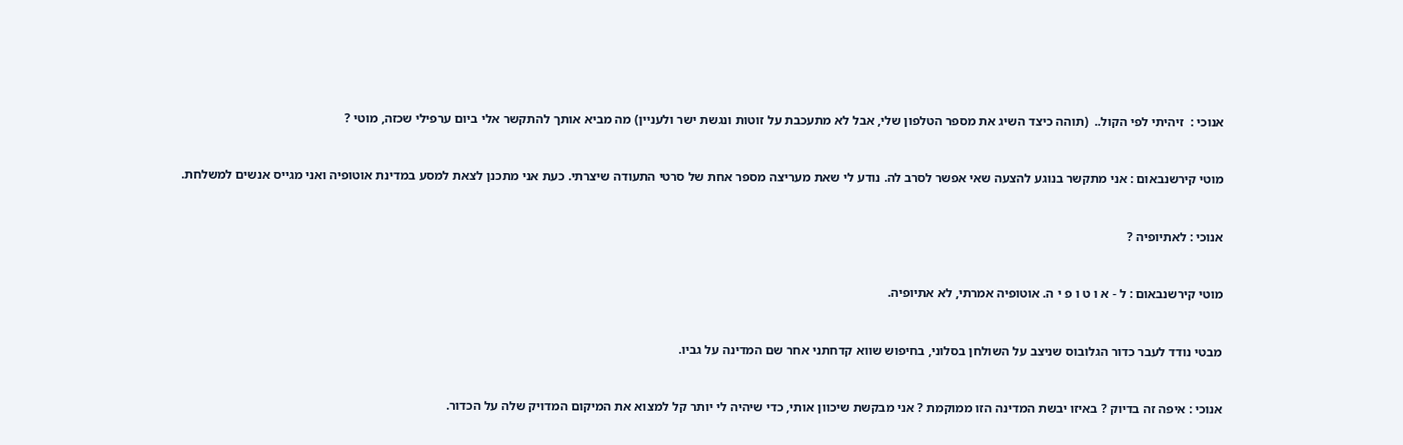אנוכי :  זיהיתי לפי הקול..  (תוהה כיצד השיג את מספר הטלפון שלי, אבל לא מתעכבת על זוטות ונגשת ישר ולעניין) מה מביא אותך להתקשר אלי ביום ערפילי שכזה, מוטי ?


מוטי קירשנבאום : אני מתקשר בנוגע להצעה שאי אפשר לסרב לה. נודע לי שאת מעריצה מספר אחת של סרטי התעודה שיצרתי. כעת אני מתכנן לצאת למסע במדינת אוטופיה ואני מגייס אנשים למשלחת.


אנוכי : לאתיופיה ?


מוטי קירשנבאום : ל - א ו ט ו פ י ה. אוטופיה אמרתי, לא אתיופיה.


מבטי נודד לעבר כדור הגלובוס שניצב על השולחן בסלוני, בחיפוש שווא קדחתני אחר שם המדינה על גביו.


אנוכי : איפה זה בדיוק ? באיזו יבשת המדינה הזו ממוקמת ? אני מבקשת שיכוון אותי, כדי שיהיה לי יותר קל למצוא את המיקום המדויק שלה על הכדור.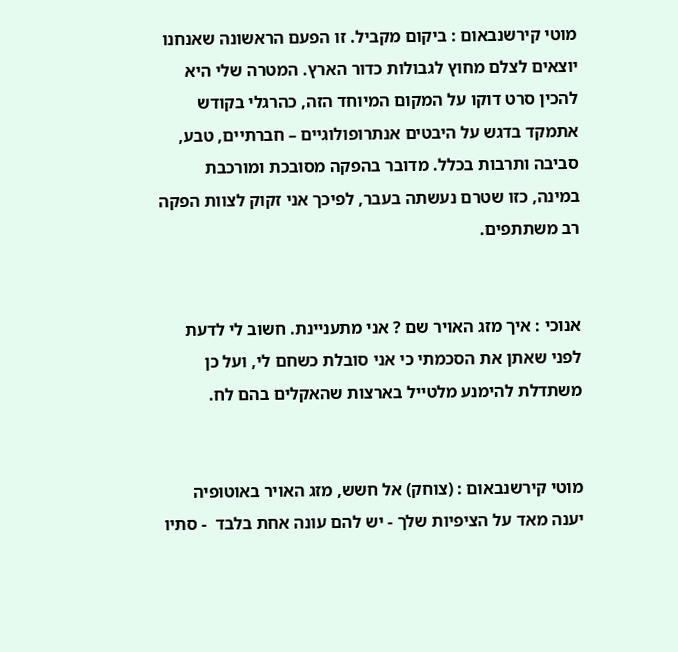מוטי קירשנבאום : ביקום מקביל. זו הפעם הראשונה שאנחנו יוצאים לצלם מחוץ לגבולות כדור הארץ. המטרה שלי היא להכין סרט דוקו על המקום המיוחד הזה, כהרגלי בקודש אתמקד בדגש על היבטים אנתרופולוגיים – חברתיים, טבע, סביבה ותרבות בכלל. מדובר בהפקה מסובכת ומורכבת במינה, כזו שטרם נעשתה בעבר, לפיכך אני זקוק לצוות הפקה רב משתתפים.


אנוכי : איך מזג האויר שם ? אני מתעניינת. חשוב לי לדעת לפני שאתן את הסכמתי כי אני סובלת כשחם לי, ועל כן משתדלת להימנע מלטייל בארצות שהאקלים בהם לח.


מוטי קירשנבאום : (צוחק) אל חשש, מזג האויר באוטופיה יענה מאד על הציפיות שלך - יש להם עונה אחת בלבד  - סתיו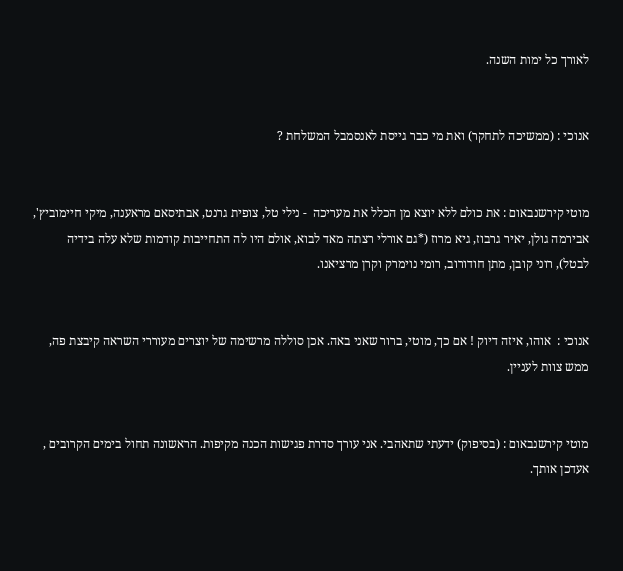לאורך כל ימות השנה.


אנוכי : (ממשיכה לתחקר) ואת מי כבר גייסת לאנסמבל המשלחת ?


מוטי קירשנבאום : את כולם ללא יוצא מן הכלל את מעריכה  - נילי טל, צופית גרנט, אבתיסאם מראענה, מיקי חיימוביץ', אבירמה גולן, יאיר גרבוז, גיא מרוז (*גם אורלי רצתה מאד לבוא, אולם היו לה התחייבות קודמות שלא עלה בידיה לבטל), רוני קובן, מתן חודורוב, רומי נוימרק וקרן מרציאנו.


אנוכי :  אוהו, איזה דיוק ! אם כך, מוטי, ברור שאני באה. אכן סוללה מרשימה של יוצרים מעוררי השראה קיבצת פה, ממש צוות לעניין.


מוטי קירשנבאום : (בסיפוק) ידעתי שתאהבי. אני עורך סדרת פגישות הכנה מקיפות. הראשונה תחול בימים הקרובים , אעדכן אותך.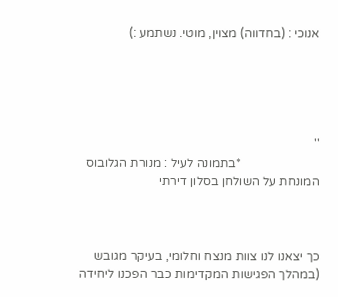אנוכי : (בחדווה) מצוין, מוטי. נשתמע :)





''
                         *בתמונה לעיל : מנורת הגלובוס המונחת על השולחן בסלון דירתי



כך יצאנו לנו צוות מנצח וחלומי, בעיקר מגובש (במהלך הפגישות המקדימות כבר הפכנו ליחידה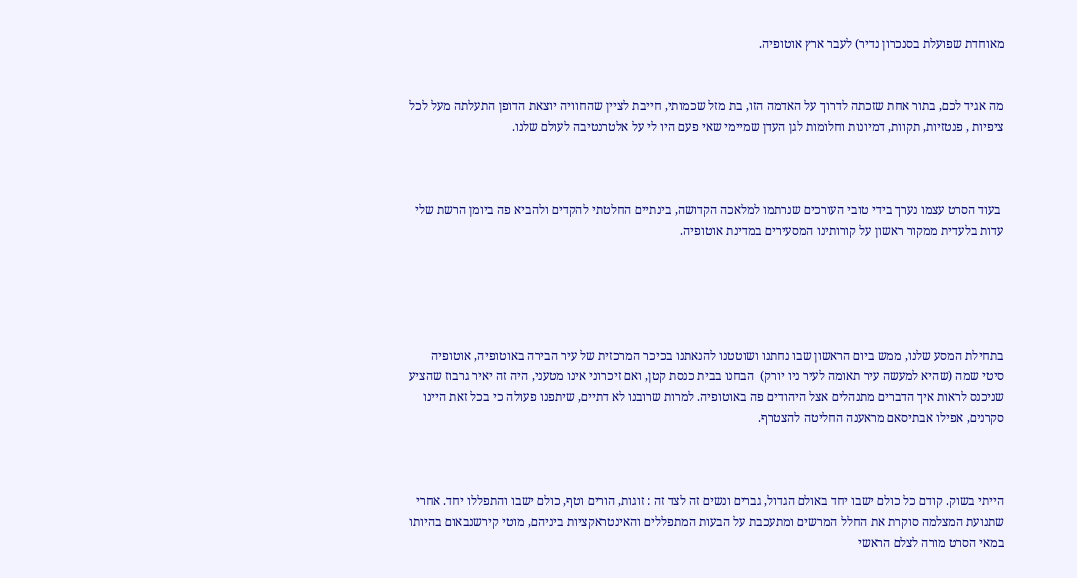מאוחדת שפועלת בסנכרון נדיר) לעבר ארץ אוטופיה.


מה אגיד לכם, בתור אחת שזכתה לדרוך על האדמה הזו, בת מזל שכמותי, חייבת לציין שהחוויה יוצאת הדופן התעלתה מעל לכל ציפיות , פנטזיות, תקוות, דמיונות וחלומות לגן העדן שמיימי שאי פעם היו לי על אלטרנטיבה לעולם שלנו.



 בעוד הסרט עצמו נערך בידי טובי העורכים שנרתמו למלאכה הקדושה, בינתיים החלטתי להקדים ולהביא פה ביומן הרשת שלי עדות בלעדית ממקור ראשון על קורותינו המסעירים במדינת אוטופיה.





בתחילת המסע שלנו, ממש ביום הראשון שבו נחתנו ושוטטנו להנאתנו בכיכר המרכזית של עיר הבירה באוטופיה, אוטופיה סיטי שמה (שהיא למעשה עיר תאומה לעיר ניו יורק)  הבחנו בבית כנסת קטן, ואם זיכרוני אינו מטעני, היה זה יאיר גרבוז שהציע שניכנס לראות איך הדברים מתנהלים אצל היהודים פה באוטופיה. למרות שרובנו לא דתיים, שיתפנו פעולה כי בכל זאת היינו סקרנים, אפילו אבתיסאם מראענה החליטה להצטרף.



הייתי בשוק. קודם כל כולם ישבו יחד באולם הגדול, גברים ונשים זה לצד זה : זוגות, הורים וטף, כולם ישבו והתפללו יחד. אחרי שתנועת המצלמה סוקרת את החלל המרשים ומתעכבת על הבעות המתפללים והאינטראקציות ביניהם, מוטי קירשנבאום בהיותו במאי הסרט מורה לצלם הראשי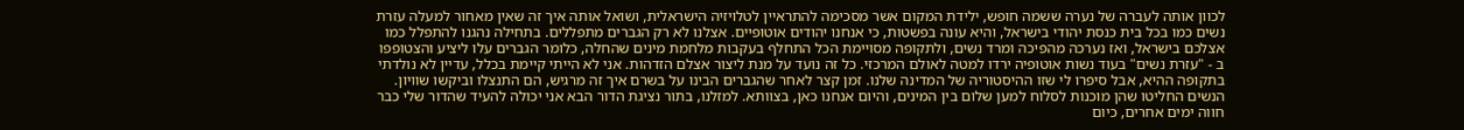לכוון אותה לעברה של נערה ששמה חופש, ילידת המקום אשר מסכימה להתראיין לטלויזיה הישראלית, ושואל אותה איך זה שאין מאחור למעלה עזרת נשים כמו בכל בית כנסת יהודי בישראל, והיא עונה בפשטות, כי אנחנו יהודים אוטופיים. אצלנו לא רק הגברים מתפללים. בתחילה נהגנו להתפלל כמו אצלכם בישראל, ואז נערכה מהפיכה ומרד נשים, ולתקופה מסויימת הכל התחלף בעקבות מלחמת מינים שהחלה, כלומר הגברים עלו ליציע והצטופפו ב - "עזרת נשים" בעוד נשות אוטופיה ירדו למטה לאולם המרכזי. כל זה נועד על מנת ליצור אצלם הזדהות. אני לא הייתי קיימת בכלל, עדיין לא נולדתי בתקופה ההיא, אבל סיפרו לי שזו ההיסטוריה של המדינה שלנו. זמן קצר לאחר שהגברים הבינו על בשרם איך זה מרגיש, הם התנצלו וביקשו שוויון. הנשים החליטו שהן מוכנות לסלוח למען שלום בין המינים, והיום אנחנו כאן, בצוותא. למזלנו, בתור נציגת הדור הבא אני יכולה להעיד שהדור שלי כבר חווה ימים אחרים, כיום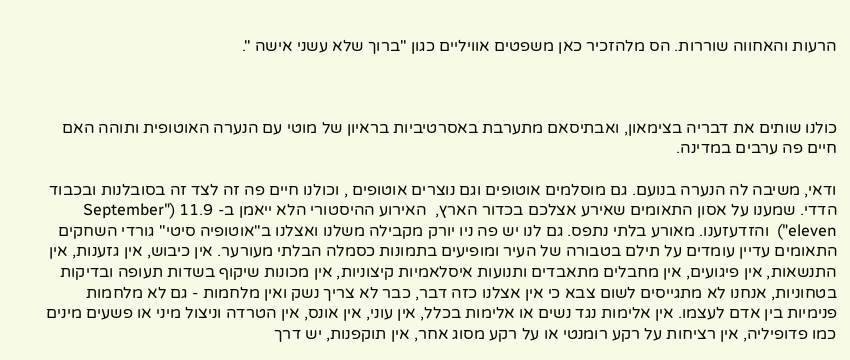הרעות והאחווה שוררות. הס מלהזכיר כאן משפטים אוויליים כגון "ברוך שלא עשני אישה ".



כולנו שותים את דבריה בצימאון, ואבתיסאם מתערבת באסרטיביות בראיון של מוטי עם הנערה האוטופית ותוהה האם חיים פה ערבים במדינה.

ודאי, משיבה לה הנערה בנועם. גם מוסלמים אוטופים וגם נוצרים אוטופים , וכולנו חיים פה זה לצד זה בסובלנות ובכבוד הדדי. שמענו על אסון התאומים שאירע אצלכם בכדור הארץ,  האירוע ההיסטורי הלא ייאמן ב- 11.9 ("September eleven")  והזדעזענו. מאורע בלתי נתפס. גם לנו יש פה ניו יורק מקבילה משלנו ואצלנו ב"אוטופיה סיטי" גורדי השחקים התאומים עדיין עומדים על תילם בטבורה של העיר ומופיעים בתמונות כסמלה הבלתי מעורער. אין כיבוש, אין גזענות, אין התנשאות, אין פיגועים, אין מחבלים מתאבדים ותנועות איסלאמיות קיצוניות, אין מכונות שיקוף בשדות תעופה ובדיקות בטחוניות, אנחנו לא מתגייסים לשום צבא כי אין אצלנו כזה דבר, כבר לא צריך נשק ואין מלחמות - גם לא מלחמות פנימיות בין אדם לעצמו. אין אלימות נגד נשים או אלימות בכלל, אין עוני, אין אונס, אין הטרדה וניצול מיני או פשעים מינים כמו פדופיליה, אין רציחות על רקע רומנטי או על רקע מסוג אחר, אין תוקפנות, יש דרך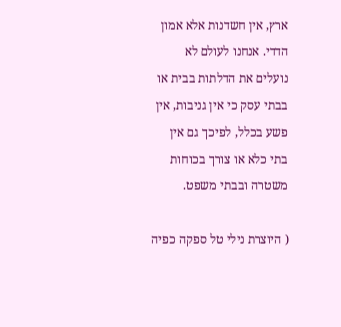ארץ, אין חשדנות אלא אמון הדדי. אנחנו לעולם לא נועלים את הדלתות בבית או בבתי עסק כי אין גניבות, אין פשע בכלל, לפיכך גם אין בתי כלא או צורך בכוחות משטרה ובבתי משפט.

( היוצרת נילי טל ספקה כפיה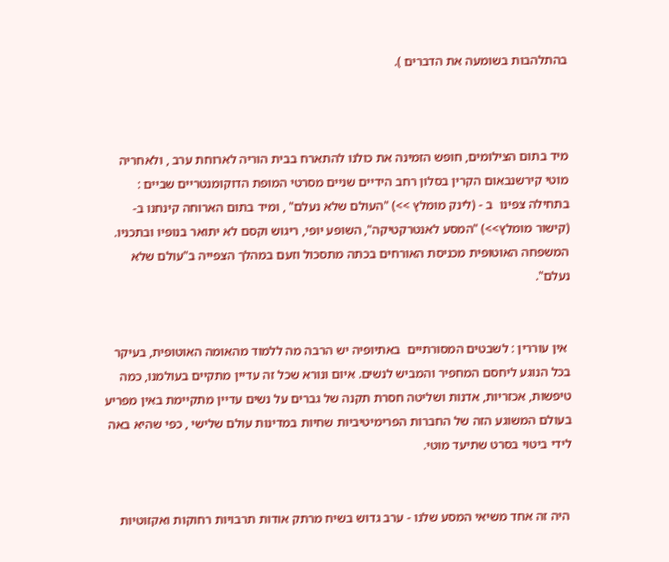בהתלהבות בשומעה את הדברים ).



מיד בתום הצילומים, חופש הזמינה את כולנו להתארח בבית הוריה לארוחת ערב , ולאחריה מוטי קירשנבאום הקרין בסלון רחב הידיים שניים מסרטי המופת הדוקומנטריים שביים : בתחילה צפינו  ב - (לינק מומלץ >>) "העולם שלא נעלם" , ומיד בתום הארוחה קינחנו ב- (קישור מומלץ>>) "המסע לאנטרקטיקה", השופע יופי, ריגוש וקסם לא יתואר בנופיו ובתכניו. המשפחה האוטופית מכניסת האורחים בכתה מתסכול וזעם במהלך הצפייה ב"עולם שלא נעלם".


 אין עוררין : לשבטים המסורתיים  באתיופיה יש הרבה מה ללמוד מהאומה האוטופית, בעיקר בכל הנוגע ליחסם המחפיר והמביש לנשים. איום ונורא שכל זה עדיין מתקיים בעולמנו, כמה טיפשות, אכזריות, אדנות ושליטה חסרת תקנה של גברים על נשים עדיין מתקיימת באין מפריע בעולם המשוגע הזה של החברות הפרימיטיביות שחיות במדינות עולם שלישי , כפי שהיא באה לידי ביטוי בסרט שתיעד מוטי.


 היה זה אחד משיאי המסע שלנו - ערב גדוש בשיח מרתק אודות תרבויות רחוקות ואקזוטיות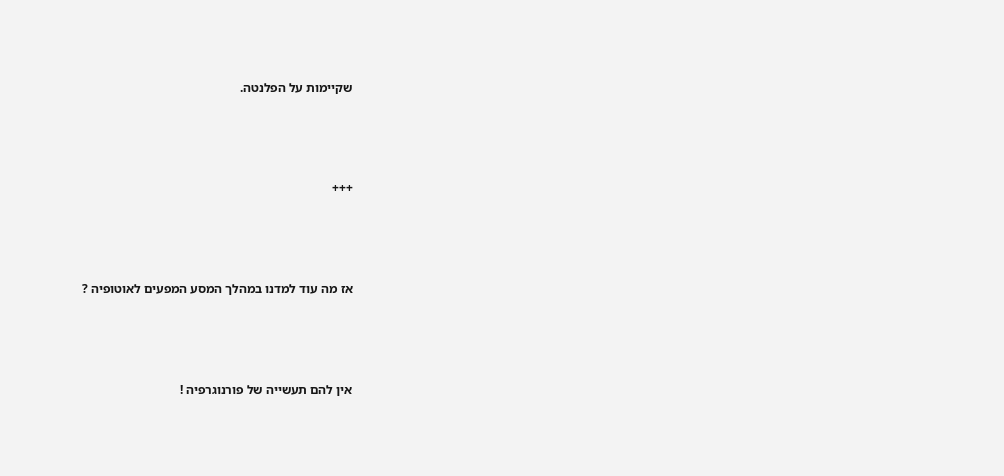שקיימות על הפלנטה.





+++





אז מה עוד למדנו במהלך המסע המפעים לאוטופיה ?





אין להם תעשייה של פורנוגרפיה !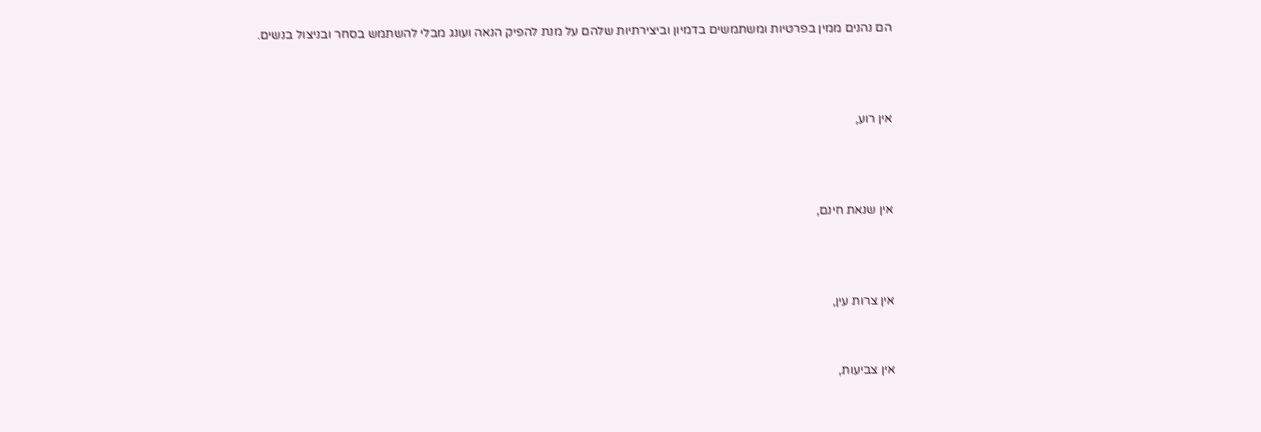הם נהנים ממין בפרטיות ומשתמשים בדמיון וביצירתיות שלהם על מנת להפיק הנאה ועונג מבלי להשתמש בסחר ובניצול בנשים.



אין רוע,



אין שנאת חינם,



אין צרות עין,


אין צביעות,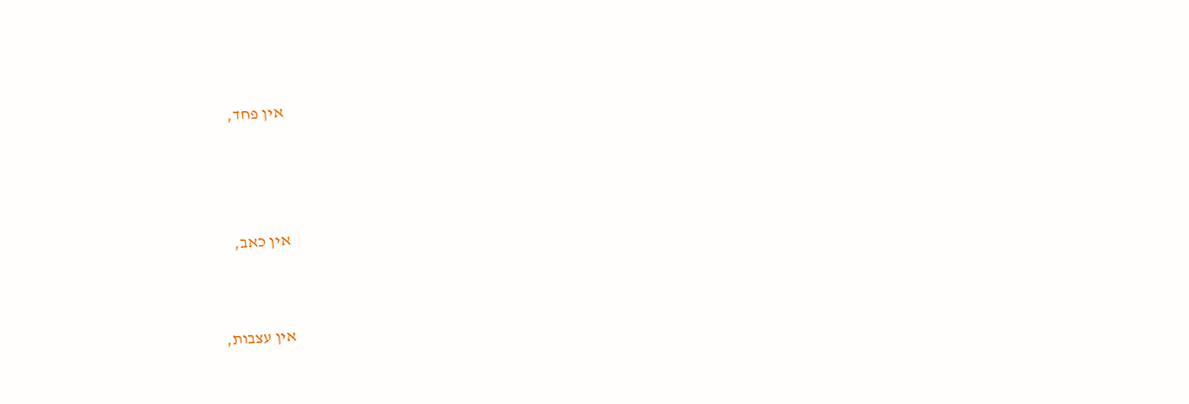אין פחד,



אין כאב,


אין עצבות,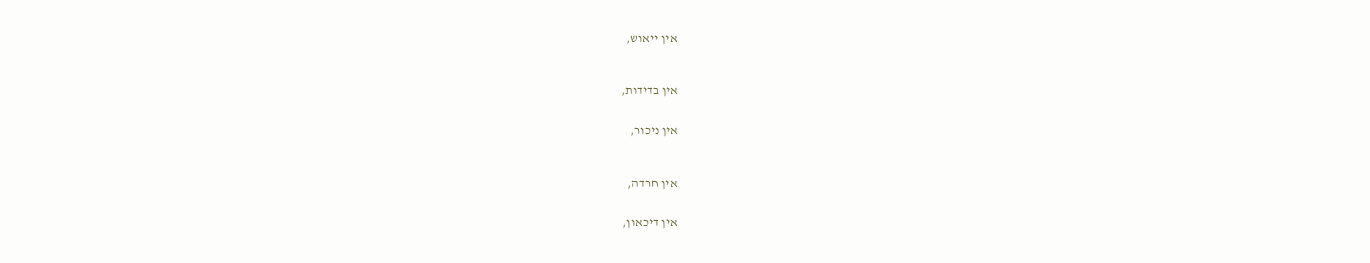אין ייאוש,



אין בדידות,


אין ניכור,



אין חרדה,


אין דיכאון,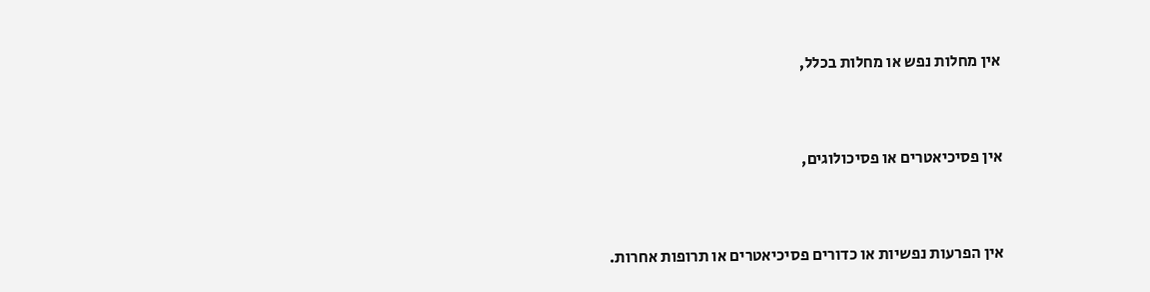אין מחלות נפש או מחלות בכלל,



אין פסיכיאטרים או פסיכולוגים,



אין הפרעות נפשיות או כדורים פסיכיאטרים או תרופות אחרות.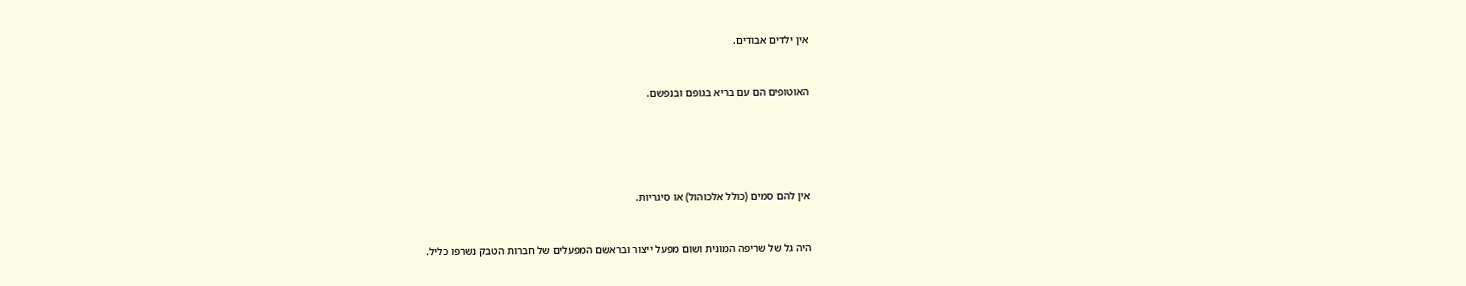אין ילדים אבודים.



האוטופים הם עם בריא בגופם ובנפשם.







אין להם סמים (כולל אלכוהול) או סיגריות.



היה גל של שריפה המונית ושום מפעל ייצור ובראשם המפעלים של חברות הטבק נשרפו כליל.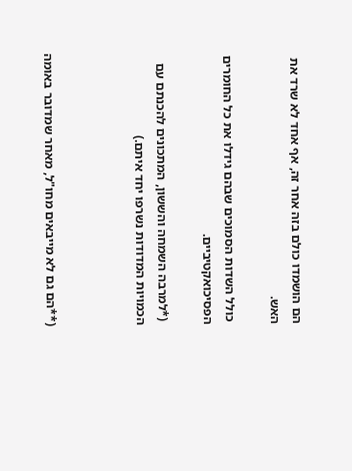הם הושמדו כולם בזה אחר זה, אף אחד לא שרד את האש.

 כולל השדות הסמוכים שבהם גידלו את כל החומרים הפסיכואקטיביים.

 (*למרבה השמחה והששון, המתכונים להכנתם עם הכמויות המדודות נשרפו יחד איתם.)



(**הם גם לא מייבאים מחו"ל, מאחר שמדובר באומה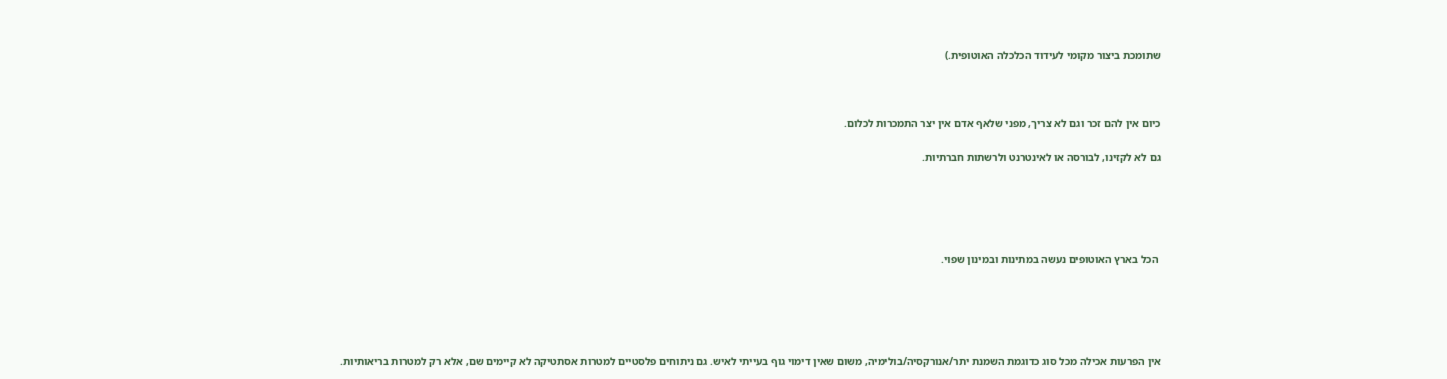שתומכת ביצור מקומי לעידוד הכלכלה האוטופית.)



כיום אין להם זכר וגם לא צריך, מפני שלאף אדם אין יצר התמכרות לכלום.

גם לא לקזינו, לבורסה או לאינטרנט ולרשתות חברתיות.





 הכל בארץ האוטופים נעשה במתינות ובמינון שפוי.





אין הפרעות אכילה מכל סוג כדוגמת השמנת יתר/אנורקסיה/בולימיה, משום שאין דימוי גוף בעייתי לאיש. גם ניתוחים פלסטיים למטרות אסתטיקה לא קיימים שם, אלא רק למטרות בריאותיות.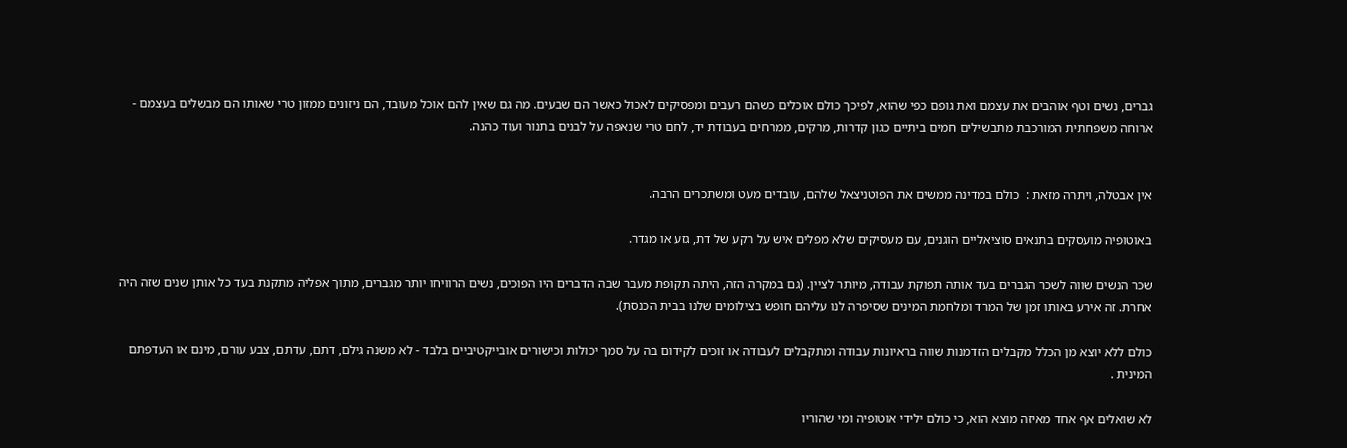גברים, נשים וטף אוהבים את עצמם ואת גופם כפי שהוא, לפיכך כולם אוכלים כשהם רעבים ומפסיקים לאכול כאשר הם שבעים. מה גם שאין להם אוכל מעובד, הם ניזונים ממזון טרי שאותו הם מבשלים בעצמם -  ארוחה משפחתית המורכבת מתבשילים חמים ביתיים כגון קדרות, מרקים, ממרחים בעבודת יד, לחם טרי שנאפה על לבנים בתנור ועוד כהנה.


אין אבטלה, ויתרה מזאת :  כולם במדינה ממשים את הפוטניצאל שלהם, עובדים מעט ומשתכרים הרבה.

באוטופיה מועסקים בתנאים סוציאליים הוגנים, עם מעסיקים שלא מפלים איש על רקע של דת, גזע או מגדר.

שכר הנשים שווה לשכר הגברים בעד אותה תפוקת עבודה, מיותר לציין. (גם במקרה הזה, היתה תקופת מעבר שבה הדברים היו הפוכים, נשים הרוויחו יותר מגברים, מתוך אפליה מתקנת בעד כל אותן שנים שזה היה אחרת. זה אירע באותו זמן של המרד ומלחמת המינים שסיפרה לנו עליהם חופש בצילומים שלנו בבית הכנסת).

כולם ללא יוצא מן הכלל מקבלים הזדמנות שווה בראיונות עבודה ומתקבלים לעבודה או זוכים לקידום בה על סמך יכולות וכישורים אובייקטיביים בלבד - לא משנה גילם, דתם, עדתם, צבע עורם, מינם או העדפתם המינית .

לא שואלים אף אחד מאיזה מוצא הוא, כי כולם ילידי אוטופיה ומי שהוריו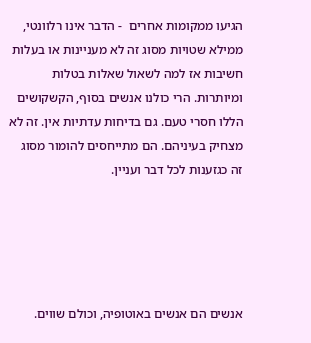הגיעו ממקומות אחרים  - הדבר אינו רלוונטי, ממילא שטויות מסוג זה לא מעניינות או בעלות חשיבות אז למה לשאול שאלות בטלות ומיותרות. הרי כולנו אנשים בסוף, הקשקושים הללו חסרי טעם. גם בדיחות עדתיות אין. זה לא מצחיק בעיניהם. הם מתייחסים להומור מסוג זה כגזענות לכל דבר ועניין.





אנשים הם אנשים באוטופיה, וכולם שווים.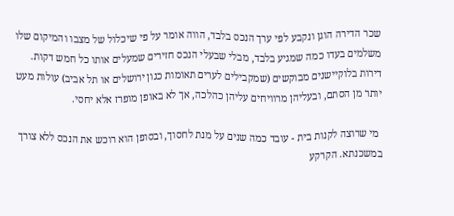שכר הדירה הוגן ונקבע לפי ערך הנכס בלבד, הווה אומר על פי שיכלול של מצבו והמיקום שלו משלמים בעדו כמה שמגיע בלבד, מבלי שבעלי הנכס חזירים שמעלים אותו כל חמש דקות. דירות בלוקיישנים מבוקשים (שמקבילים לערים תאומות כגון ירושלים או תל אביב) עולות מעט יותר מן הסתם, ובעליהן מרוויחים עליהן כהלכה, אך לא באופן מופרז אלא יחסי.

 מי שרוצה לקנות בית - עובד כמה שנים על מנת לחסוך, ובסופן הוא רוכש את הנכס ללא צורך במשכנתא. הקרקע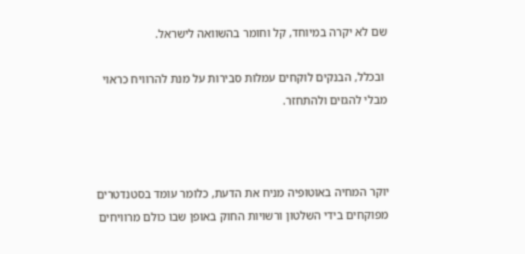שם לא יקרה במיוחד, קל וחומר בהשוואה לישראל.

 ובכלל, הבנקים לוקחים עמלות סבירות על מנת להרוויח כראוי מבלי להגזים ולהתחזר.



יוקר המחיה באוטופיה מניח את הדעת, כלומר עומד בסטנדטרים מפוקחים בידי השלטון ורשויות החוק באופן שבו כולם מרוויחים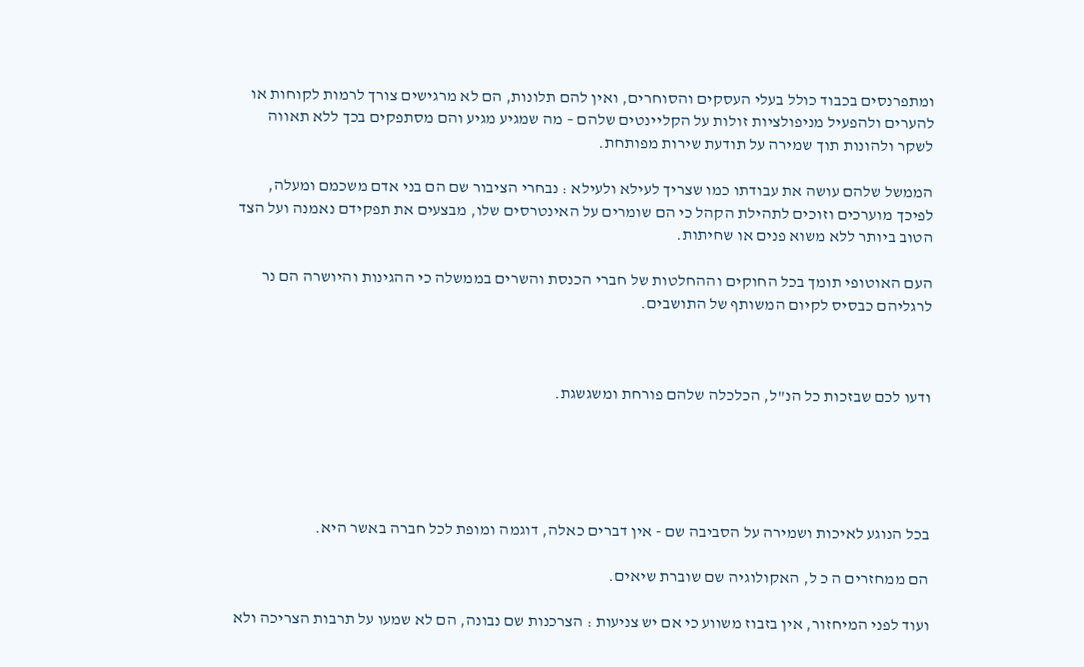ומתפרנסים בכבוד כולל בעלי העסקים והסוחרים, ואין להם תלונות, הם לא מרגישים צורך לרמות לקוחות או להערים ולהפעיל מניפולציות זולות על הקליינטים שלהם – מה שמגיע מגיע והם מסתפקים בכך ללא תאווה לשקר ולהונות תוך שמירה על תודעת שירות מפותחת.

הממשל שלהם עושה את עבודתו כמו שצריך לעילא ולעילא : נבחרי הציבור שם הם בני אדם משכמם ומעלה, לפיכך מוערכים וזוכים לתהילת הקהל כי הם שומרים על האינטרסים שלו, מבצעים את תפקידם נאמנה ועל הצד הטוב ביותר ללא משוא פנים או שחיתות.

העם האוטופי תומך בכל החוקים וההחלטות של חברי הכנסת והשרים בממשלה כי ההגינות והיושרה הם נר לרגליהם כבסיס לקיום המשותף של התושבים.



ודעו לכם שבזכות כל הנ"ל, הכלכלה שלהם פורחת ומשגשגת.





בכל הנוגע לאיכות ושמירה על הסביבה שם - אין דברים כאלה, דוגמה ומופת לכל חברה באשר היא.

הם ממחזרים ה כ ל, האקולוגיה שם שוברת שיאים.

ועוד לפני המיחזור, אין בזבוז משווע כי אם יש צניעות : הצרכנות שם נבונה, הם לא שמעו על תרבות הצריכה ולא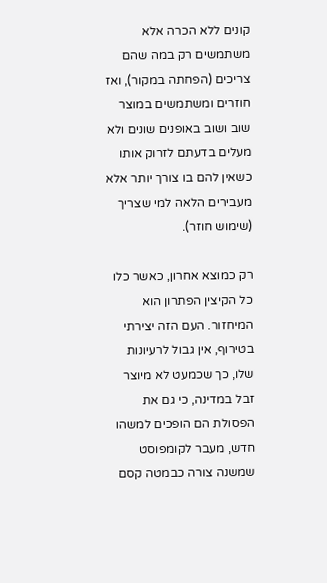קונים ללא הכרה אלא משתמשים רק במה שהם צריכים (הפחתה במקור), ואז חוזרים ומשתמשים במוצר שוב ושוב באופנים שונים ולא מעלים בדעתם לזרוק אותו כשאין להם בו צורך יותר אלא מעבירים הלאה למי שצריך (שימוש חוזר).

רק כמוצא אחרון, כאשר כלו כל הקיצין הפתרון הוא המיחזור. העם הזה יצירתי בטירוף, אין גבול לרעיונות שלו, כך שכמעט לא מיוצר זבל במדינה, כי גם את הפסולת הם הופכים למשהו חדש, מעבר לקומפוסט שמשנה צורה כבמטה קסם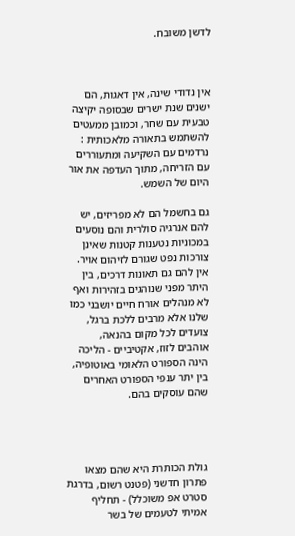לדשן משובח.



אין נדודי שינה, אין דאגות, הם ישנים שנת ישרים שבסופה יקיצה טבעית עם שחר, וכמובן ממעטים להשתמש בתאורה מלאכותית : נרדמים עם השקיעה ומתעוררים עם הזריחה, מתוך העדפה את אור היום של השמש.

גם בחשמל הם לא מפריזים, יש להם אנרגיה סולרית והם נוסעים במכוניות נטענות קטנות שאינן צורכות נפט שגורם לזיהום אויר. אין להם גם תאונות דרכים, בין היתר מפני שנוהגים בזהירות ואף לא מנהלים אורח חיים יושבני כמו שלנו אלא מרבים ללכת ברגל, צועדים לכל מקום בהנאה, אוהבים לזוז, אקטיביים - הליכה הינה הספורט הלאומי באוטופיה, בין יתר ענפי הספורט האחרים שהם עוסקים בהם.




גולת הכותרת היא שהם מצאו פתרון חדשני (פטנט רשום, בדרגת סטרט אפ משוכלל) - תחליף אמיתי לטעמים של בשר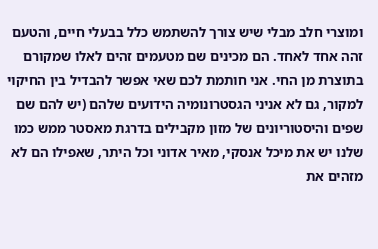ומוצרי חלב מבלי שיש צורך להשתמש כלל בבעלי חיים, והטעם זהה אחד לאחד. הם מכינים שם מטעמים זהים לאלו שמקורם בתוצרת מן החי. אני חותמת לכם שאי אפשר להבדיל בין החיקוי למקור, גם לא אניני הגסטרונומיה הידועים שלהם (יש להם שם שפים והיסטוריונים של מזון מקבילים בדרגת מאסטר ממש כמו שלנו יש את מיכל אנסקי, מאיר אדוני וכל היתר, שאפילו הם לא מזהים את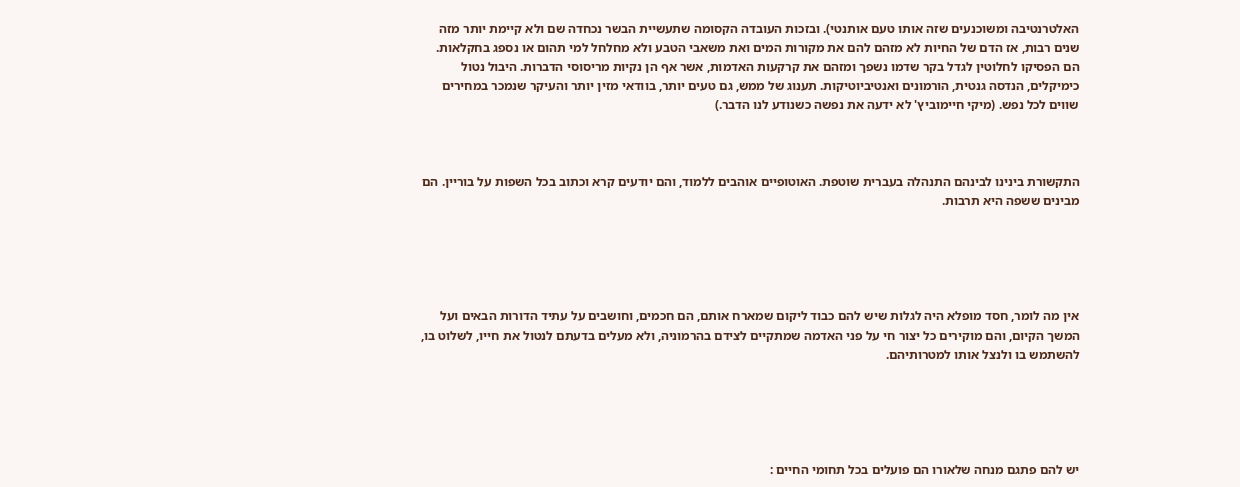האלטרנטיבה ומשוכנעים שזה אותו טעם אותנטי). ובזכות העובדה הקסומה שתעשיית הבשר נכחדה שם ולא קיימת יותר מזה שנים רבות, אז הדם של החיות לא מזהם להם את מקורות המים ואת משאבי הטבע ולא מחלחל למי תהום או נספג בחקלאות. הם הפסיקו לחלוטין לגדל בקר שדמו נשפך ומזהם את קרקעות האדמות, אשר אף הן נקיות מריסוסי הדברות. היבול נטול כימיקלים, הנדסה גנטית, הורמונים ואנטיביוטיקות. תענוג של ממש, גם טעים יותר, בוודאי מזין יותר והעיקר שנמכר במחירים שווים לכל נפש. (מיקי חיימוביץ' לא ידעה את נפשה כשנודע לנו הדבר.)



התקשורת בינינו לבינהם התנהלה בעברית שוטפת. האוטופיים אוהבים ללמוד, והם יודעים קרא וכתוב בכל השפות על בוריין. הם מבינים ששפה היא תרבות.





אין מה לומר, חסד מופלא היה לגלות שיש להם כבוד ליקום שמארח אותם, הם חכמים, וחושבים על עתיד הדורות הבאים ועל המשך הקיום, והם מוקירים כל יצור חי על פני האדמה שמתקיים לצידם בהרמוניה, ולא מעלים בדעתם לנטול את חייו, לשלוט בו, להשתמש בו ולנצל אותו למטרותיהם.





יש להם פתגם מנחה שלאורו הם פועלים בכל תחומי החיים :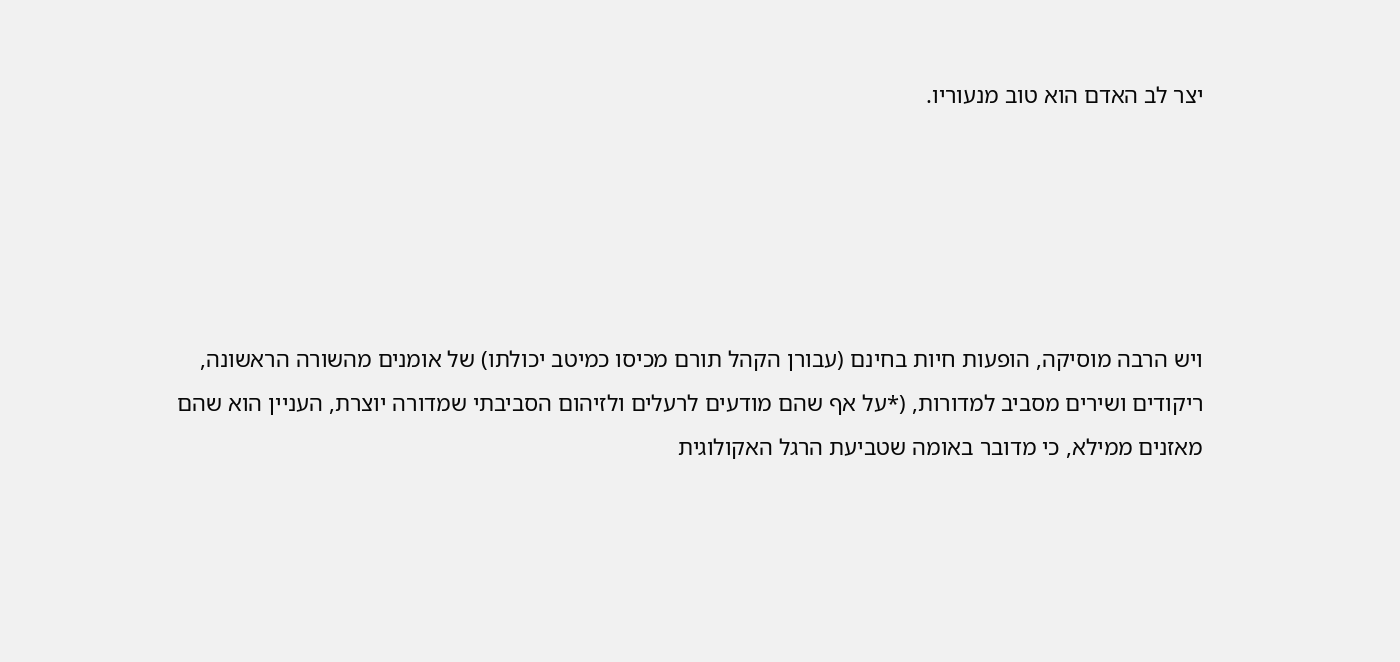יצר לב האדם הוא טוב מנעוריו.





ויש הרבה מוסיקה, הופעות חיות בחינם (עבורן הקהל תורם מכיסו כמיטב יכולתו) של אומנים מהשורה הראשונה, ריקודים ושירים מסביב למדורות, (*על אף שהם מודעים לרעלים ולזיהום הסביבתי שמדורה יוצרת, העניין הוא שהם מאזנים ממילא, כי מדובר באומה שטביעת הרגל האקולוגית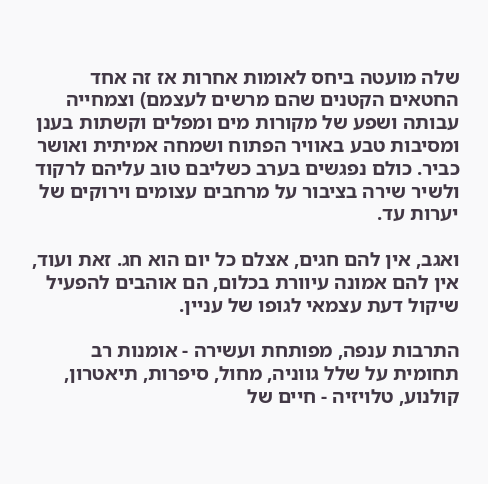שלה מועטה ביחס לאומות אחרות אז זה אחד החטאים הקטנים שהם מרשים לעצמם) וצמחייה עבותה ושפע של מקורות מים ומפלים וקשתות בענן ומסיבות טבע באוויר הפתוח ושמחה אמיתית ואושר כביר. כולם נפגשים בערב כשליבם טוב עליהם לרקוד ולשיר שירה בציבור על מרחבים עצומים וירוקים של יערות עד.

ואגב, אין להם חגים, אצלם כל יום הוא חג. זאת ועוד, אין להם אמונה עיוורת בכלום, הם אוהבים להפעיל שיקול דעת עצמאי לגופו של עניין.

התרבות ענפה, מפותחת ועשירה - אומנות רב תחומית על שלל גווניה, מחול, סיפרות, תיאטרון, קולנוע, טלויזיה - חיים של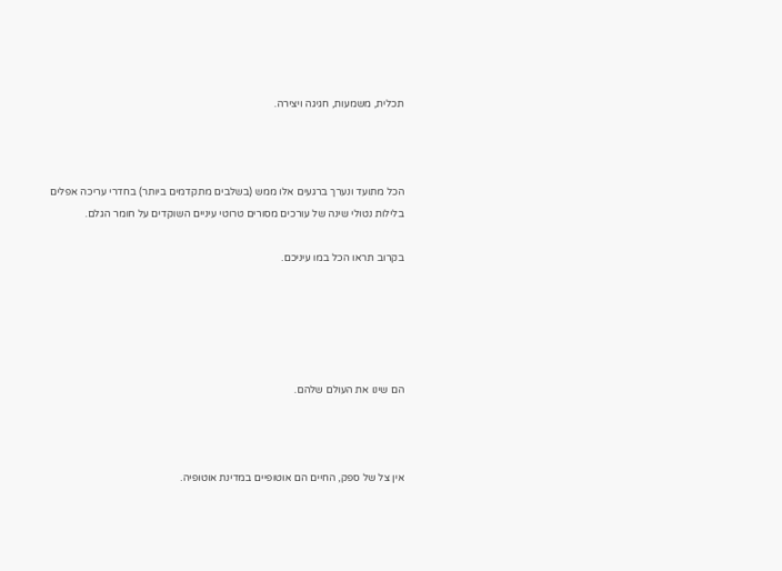תכלית, משמעות, חגיגה ויצירה.



הכל מתועד ונערך ברגעים אלו ממש (בשלבים מתקדמים ביותר) בחדרי עריכה אפלים בלילות נטולי שינה של עורכים מסורים טרוטי עיניים השוקדים על חומר הגלם.

בקרוב תראו הכל במו עיניכם.





הם שינו את העולם שלהם.



אין צל של ספק, החיים הם אוטופיים במדינת אוטופיה.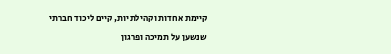קיימת אחדות וקהילתיות, קיים ליכוד חברתי שנשען על תמיכה ופרגון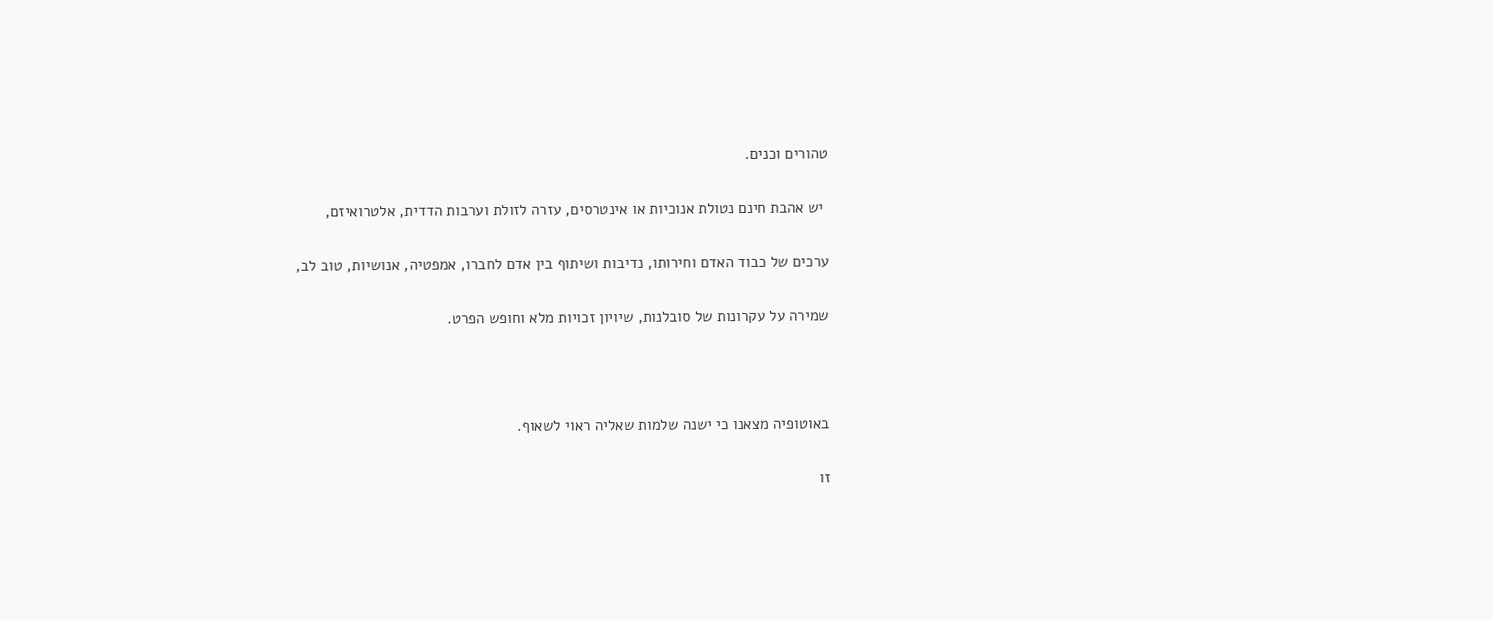טהורים וכנים.

 יש אהבת חינם נטולת אנוכיות או אינטרסים, עזרה לזולת וערבות הדדית, אלטרואיזם,

ערכים של כבוד האדם וחירותו, נדיבות ושיתוף בין אדם לחברו, אמפטיה, אנושיות, טוב לב,

שמירה על עקרונות של סובלנות, שיויון זכויות מלא וחופש הפרט.



באוטופיה מצאנו כי ישנה שלמות שאליה ראוי לשאוף.

זו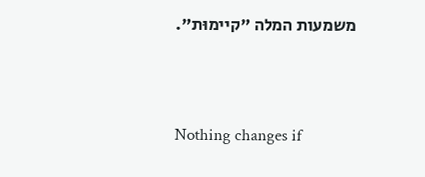משמעות המלה "קיימוּת".




Nothing changes if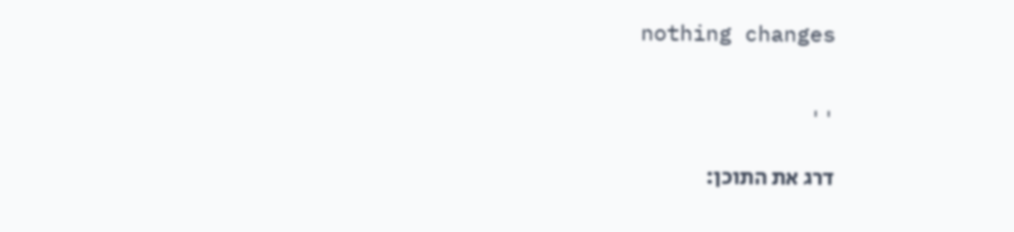nothing changes


''

דרג את התוכן: